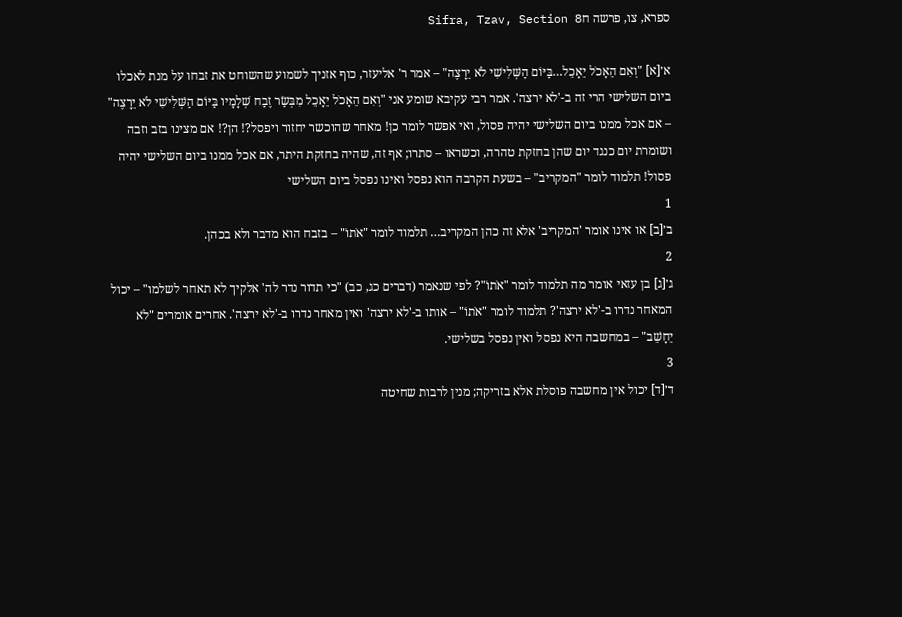ספרא, צו, פרשה חSifra, Tzav, Section 8

א׳[א] "וְאִם הֵאָכֹל יֵאָכֵל…בַּיּוֹם הַשְּׁלִישִׁי לֹא יֵרָצֶה" – אמר ר' אליעזר, כוף אזניך לשמוע שהשוחט את זבחו על מנת לאכלו ביום השלישי הרי זה ב-'לא ירצה'. אמר רבי עקיבא שומע אני "וְאִם הֵאָכֹל יֵאָכֵל מִבְּשַׂר זֶבַח שְׁלָמָיו בַּיּוֹם הַשְּׁלִישִׁי לֹא יֵרָצֶה" – אם אכל ממנו ביום השלישי יהיה פסול, ואי אפשר לומר כן! מאחר שהוכשר יחזור ויפסל?! הן?! אם מצינו בזב וזבה ושומרת יום כנגד יום שהן בחזקת טהרה, וכשראו – סתרו; אף זה, שהיה בחזקת היתר, אם אכל ממנו ביום השלישי יהיה פסול! תלמוד לומר "המקריב" – בשעת הקרבה הוא נפסל ואינו נפסל ביום השלישי
1
ב׳[ב] או אינו אומר 'המקריב' אלא זה כהן המקריב… תלמוד לומר "אֹתוֹ" – בזבח הוא מדבר ולא בכהן.
2
ג׳[ג] בן עזאי אומר מה תלמוד לומר "אֹתוֹ"? לפי שנאמר (דברים כג, כב) "כי תדור נדר לה' אלקיך לא תאחר לשלמו" – יכול המאחר נדרו ב-'לא ירצה'? תלמוד לומר "אֹתוֹ" – אותו ב-'לא ירצה' ואין מאחר נדרו ב-'לא ירצה'. אחרים אומרים "לֹא יֵחָשֵׁב" – במחשבה היא נפסל ואין נפסל בשלישי.
3
ד׳[ד] יכול אין מחשבה פוסלת אלא בזריקה; מנין לרבות שחיטה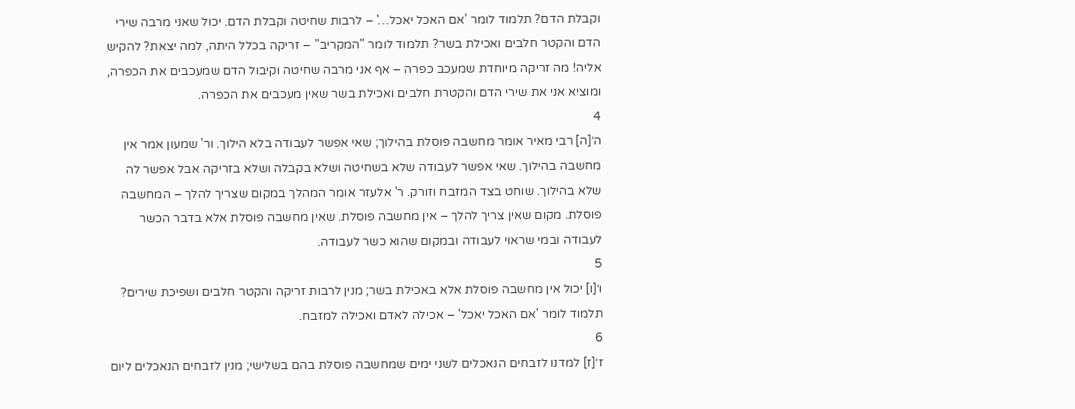וקבלת הדם? תלמוד לומר 'אם האכל יאכל…' – לרבות שחיטה וקבלת הדם. יכול שאני מרבה שירי הדם והקטר חלבים ואכילת בשר? תלמוד לומר "המקריב" – זריקה בכלל היתה, למה יצאת? להקיש אליה! מה זריקה מיוחדת שמעכב כפרה – אף אני מרבה שחיטה וקיבול הדם שמעכבים את הכפרה, ומוציא אני את שירי הדם והקטרת חלבים ואכילת בשר שאין מעכבים את הכפרה.
4
ה׳[ה] רבי מאיר אומר מחשבה פוסלת בהילוך; שאי אפשר לעבודה בלא הילוך. ור' שמעון אמר אין מחשבה בהילוך. שאי אפשר לעבודה שלא בשחיטה ושלא בקבלה ושלא בזריקה אבל אפשר לה שלא בהילוך. שוחט בצד המזבח וזורק. ר' אלעזר אומר המהלך במקום שצריך להלך – המחשבה פוסלת. מקום שאין צריך להלך – אין מחשבה פוסלת. שאין מחשבה פוסלת אלא בדבר הכשר לעבודה ובמי שראוי לעבודה ובמקום שהוא כשר לעבודה.
5
ו׳[ו] יכול אין מחשבה פוסלת אלא באכילת בשר; מנין לרבות זריקה והקטר חלבים ושפיכת שירים? תלמוד לומר 'אם האכל יאכל' – אכילה לאדם ואכילה למזבח.
6
ז׳[ז] למדנו לזבחים הנאכלים לשני ימים שמחשבה פוסלת בהם בשלישי; מנין לזבחים הנאכלים ליום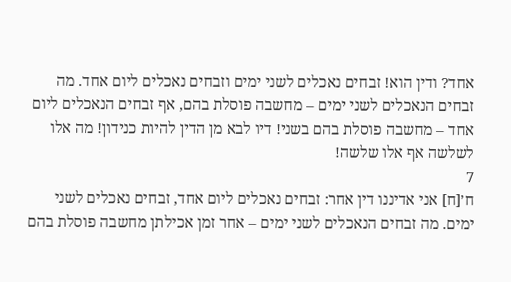אחד? ודין הוא! זבחים נאכלים לשני ימים וזבחים נאכלים ליום אחד. מה זבחים הנאכלים לשני ימים – מחשבה פוסלת בהם, אף זבחים הנאכלים ליום אחד – מחשבה פוסלת בהם בשני! דיו לבא מן הדין להיות כנידון! מה אלו לשלשה אף אלו שלשה!
7
ח׳[ח] אני אדיננו דין אחר: זבחים נאכלים ליום אחד, זבחים נאכלים לשני ימים. מה זבחים הנאכלים לשני ימים – אחר זמן אכילתן מחשבה פוסלת בהם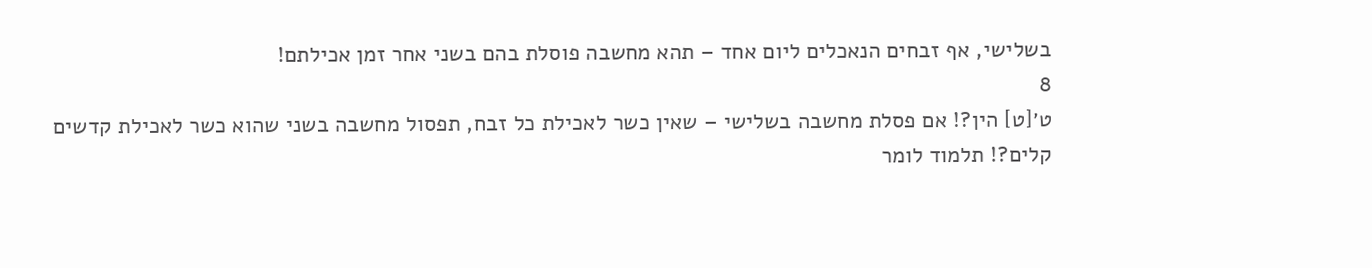בשלישי, אף זבחים הנאכלים ליום אחד – תהא מחשבה פוסלת בהם בשני אחר זמן אכילתם!
8
ט׳[ט] הין?! אם פסלת מחשבה בשלישי – שאין כשר לאכילת כל זבח, תפסול מחשבה בשני שהוא כשר לאכילת קדשים קלים?! תלמוד לומר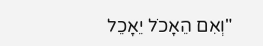"וְאִם הֵאָכֹל יֵאָכֵל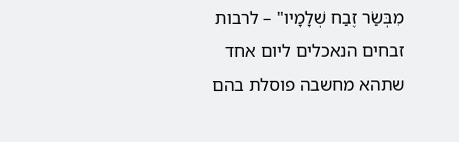מִבְּשַׂר זֶבַח שְׁלָמָיו" – לרבות זבחים הנאכלים ליום אחד שתהא מחשבה פוסלת בהם